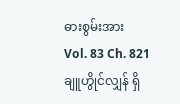ဓားစွမ်းအား
Vol. 83 Ch. 821
ချူဟွိုင်လျှန် ရှိ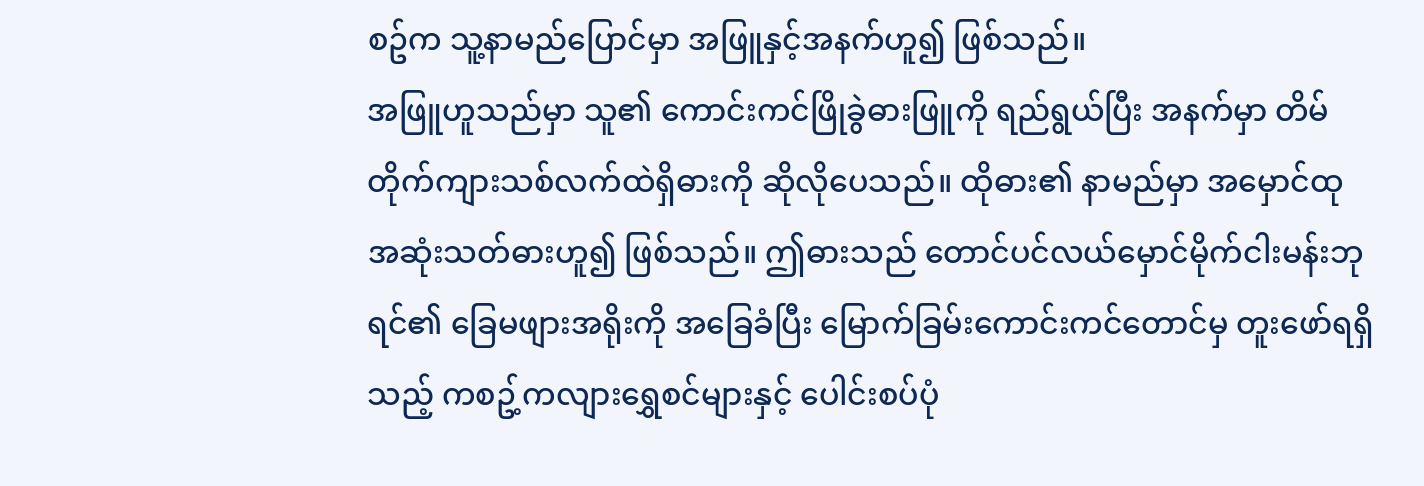စဥ်က သူ့နာမည်ပြောင်မှာ အဖြူနှင့်အနက်ဟူ၍ ဖြစ်သည်။
အဖြူဟူသည်မှာ သူ၏ ကောင်းကင်ဖြိုခွဲဓားဖြူကို ရည်ရွယ်ပြီး အနက်မှာ တိမ်တိုက်ကျားသစ်လက်ထဲရှိဓားကို ဆိုလိုပေသည်။ ထိုဓား၏ နာမည်မှာ အမှောင်ထုအဆုံးသတ်ဓားဟူ၍ ဖြစ်သည်။ ဤဓားသည် တောင်ပင်လယ်မှောင်မိုက်ငါးမန်းဘုရင်၏ ခြေမဖျားအရိုးကို အခြေခံပြီး မြောက်ခြမ်းကောင်းကင်တောင်မှ တူးဖော်ရရှိသည့် ကစဥ့်ကလျားရွှေစင်များနှင့် ပေါင်းစပ်ပုံ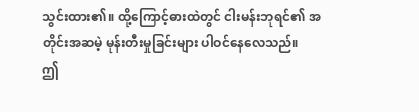သွင်းထား၏။ ထို့ကြောင့်ဓားထဲတွင် ငါးမန်းဘုရင်၏ အတိုင်းအဆမဲ့ မုန်းတီးမှုခြင်းများ ပါဝင်နေလေသည်။
ဤ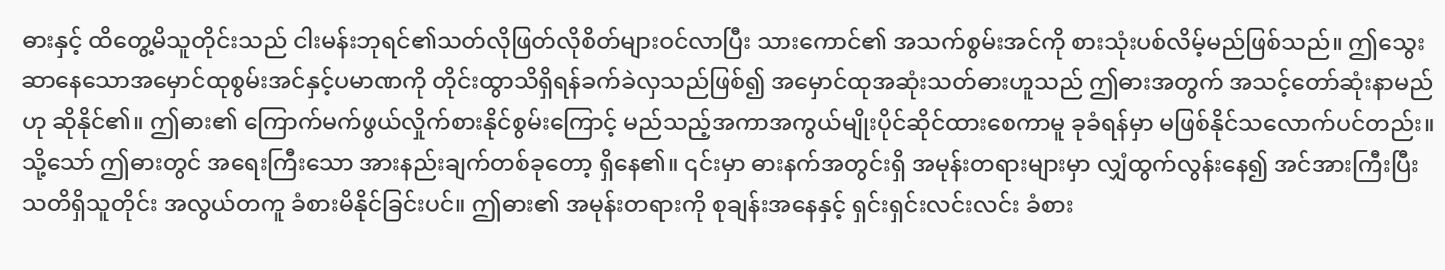ဓားနှင့် ထိတွေ့မိသူတိုင်းသည် ငါးမန်းဘုရင်၏သတ်လိုဖြတ်လိုစိတ်များဝင်လာပြီး သားကောင်၏ အသက်စွမ်းအင်ကို စားသုံးပစ်လိမ့်မည်ဖြစ်သည်။ ဤသွေးဆာနေသောအမှောင်ထုစွမ်းအင်နှင့်ပမာဏကို တိုင်းထွာသိရှိရန်ခက်ခဲလှသည်ဖြစ်၍ အမှောင်ထုအဆုံးသတ်ဓားဟူသည် ဤဓားအတွက် အသင့်တော်ဆုံးနာမည်ဟု ဆိုနိုင်၏။ ဤဓား၏ ကြောက်မက်ဖွယ်လှိုက်စားနိုင်စွမ်းကြောင့် မည်သည့်အကာအကွယ်မျိုးပိုင်ဆိုင်ထားစေကာမူ ခုခံရန်မှာ မဖြစ်နိုင်သလောက်ပင်တည်း။
သို့သော် ဤဓားတွင် အရေးကြီးသော အားနည်းချက်တစ်ခုတော့ ရှိနေ၏။ ၎င်းမှာ ဓားနက်အတွင်းရှိ အမုန်းတရားများမှာ လျှံထွက်လွန်းနေ၍ အင်အားကြီးပြီး သတိရှိသူတိုင်း အလွယ်တကူ ခံစားမိနိုင်ခြင်းပင်။ ဤဓား၏ အမုန်းတရားကို စုချန်းအနေနှင့် ရှင်းရှင်းလင်းလင်း ခံစား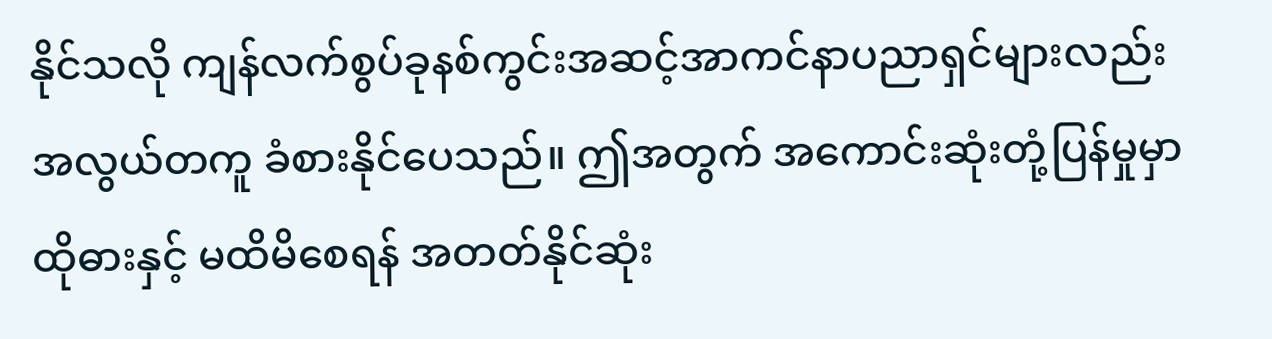နိုင်သလို ကျန်လက်စွပ်ခုနစ်ကွင်းအဆင့်အာကင်နာပညာရှင်များလည်း အလွယ်တကူ ခံစားနိုင်ပေသည်။ ဤအတွက် အကောင်းဆုံးတုံ့ပြန်မှုမှာ ထိုဓားနှင့် မထိမိစေရန် အတတ်နိုင်ဆုံး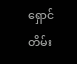ရှောင်တိမ်း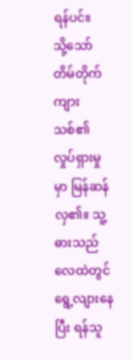ရန်ပင်။
သို့သော် တိမ်တိုက်ကျားသစ်၏ လှုပ်ရှားမှုမှာ မြန်ဆန်လှ၏။ သူ့ဓားသည် လေထဲတွင် ရွေ့လျားနေပြီး ရန်သူ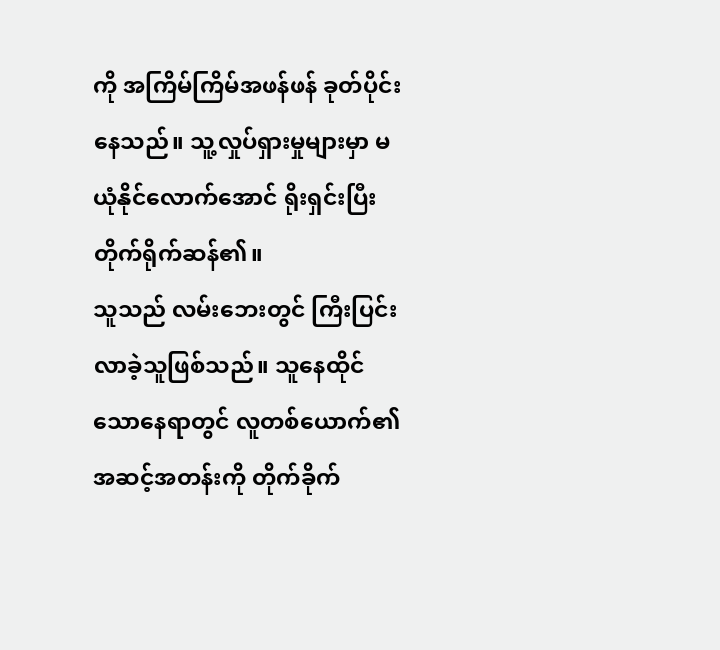ကို အကြိမ်ကြိမ်အဖန်ဖန် ခုတ်ပိုင်းနေသည်။ သူ့လှုပ်ရှားမှုများမှာ မယုံနိုင်လောက်အောင် ရိုးရှင်းပြီး တိုက်ရိုက်ဆန်၏။
သူသည် လမ်းဘေးတွင် ကြီးပြင်းလာခဲ့သူဖြစ်သည်။ သူနေထိုင်သောနေရာတွင် လူတစ်ယောက်၏အဆင့်အတန်းကို တိုက်ခိုက်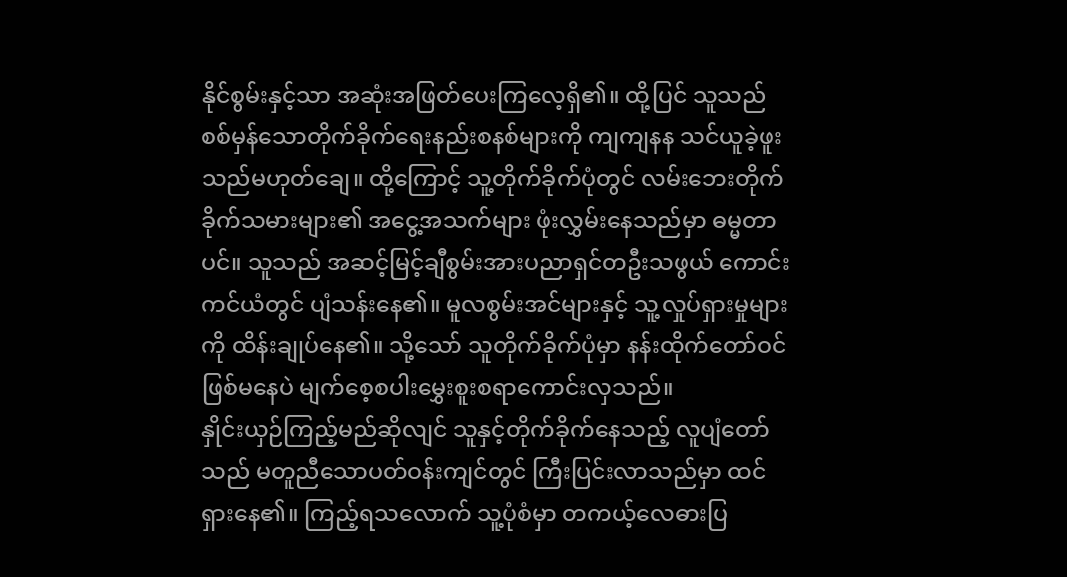နိုင်စွမ်းနှင့်သာ အဆုံးအဖြတ်ပေးကြလေ့ရှိ၏။ ထို့ပြင် သူသည် စစ်မှန်သောတိုက်ခိုက်ရေးနည်းစနစ်များကို ကျကျနန သင်ယူခဲ့ဖူးသည်မဟုတ်ချေ။ ထို့ကြောင့် သူ့တိုက်ခိုက်ပုံတွင် လမ်းဘေးတိုက်ခိုက်သမားများ၏ အငွေ့အသက်များ ဖုံးလွှမ်းနေသည်မှာ ဓမ္မတာပင်။ သူသည် အဆင့်မြင့်ချီစွမ်းအားပညာရှင်တဦးသဖွယ် ကောင်းကင်ယံတွင် ပျံသန်းနေ၏။ မူလစွမ်းအင်များနှင့် သူ့လှုပ်ရှားမှုများကို ထိန်းချုပ်နေ၏။ သို့သော် သူတိုက်ခိုက်ပုံမှာ နန်းထိုက်တော်ဝင်ဖြစ်မနေပဲ မျက်စေ့စပါးမွှေးစူးစရာကောင်းလှသည်။
နှိုင်းယှဉ်ကြည့်မည်ဆိုလျင် သူနှင့်တိုက်ခိုက်နေသည့် လူပျံတော်သည် မတူညီသောပတ်ဝန်းကျင်တွင် ကြီးပြင်းလာသည်မှာ ထင်ရှားနေ၏။ ကြည့်ရသလောက် သူ့ပုံစံမှာ တကယ့်လေဓားပြ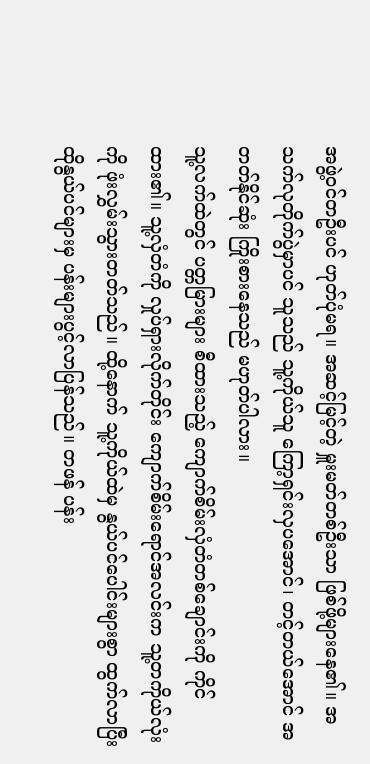အဖွဲ့ဝင်တဦးပင် ဟုတ်ပုံမရ။ အဆင့်မြင့်တဲ့ မှူးမတ်တစ်ဦးသာ ဖြစ်ဖို့များနေ၏။ အသက်လုတိုက်ပွဲမှာပင် သူသည် သူ့ကိုယ်သူ ကြော့ရှင်းလှပအောင်၊ တင့်တယ်အောင် အတတ်နိုင်ဆုံး ကြိုးစားနေသည် မဟုတ်ပါလား။
သူ့လက်ထဲတွင် ပတ္တမြားများ စီထားသည့် ကျောက်စိမ်းလှံတံတစ်ချောင်းကို ကိုင်ထား၏။ သူ့လှံတံကို လှုပ်ရှားလိုက်တိုင်း ကျောက်စိမ်းရောင်အလင်းက သူ့တကိုယ်လုံးကို ဖုံးလွှမ်းသွားတတ်သည်။ ထို့နောက် သူ့ကိုယ်ထဲမှ နွယ်ပင်ပေါင်းများစွာ ထွက်လာပြီး ထိုနွယ်ပင်များမှ ပန်းများပွင့်လာပြန်သည်။ တဖန် ပန်း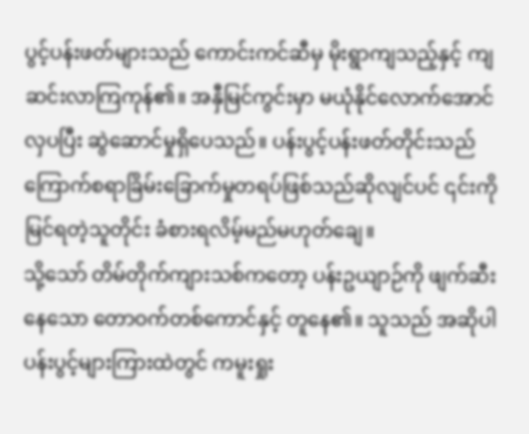ပွင့်ပန်းဖတ်များသည် ကောင်းကင်ဆီမှ မိုးရွာကျသည့်နှင့် ကျဆင်းလာကြကုန်၏။ အနှီမြင်ကွင်းမှာ မယုံနိုင်လောက်အောင် လှပပြီး ဆွဲဆောင်မှုရှိပေသည်။ ပန်းပွင့်ပန်းဖတ်တိုင်းသည် ကြောက်စရာခြိမ်းခြောက်မှုတရပ်ဖြစ်သည်ဆိုလျင်ပင် ၎င်းကို မြင်ရတဲ့သူတိုင်း ခံစားရလိမ့်မည်မဟုတ်ချေ။
သို့သော် တိမ်တိုက်ကျားသစ်ကတော့ ပန်းဥယျာဉ်ကို ဖျက်ဆီးနေသော တောဝက်တစ်ကောင်နှင့် တူနေ၏။ သူသည် အဆိုပါပန်းပွင့်များကြားထဲတွင် ကမူးရှုး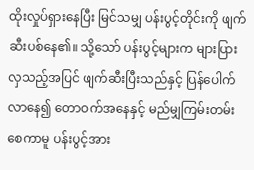ထိုးလှုပ်ရှားနေပြီး မြင်သမျှ ပန်းပွင့်တိုင်းကို ဖျက်ဆီးပစ်နေ၏။ သို့သော် ပန်းပွင့်များက များပြားလှသည့်အပြင် ဖျက်ဆီးပြီးသည်နှင့် ပြန်ပေါက်လာနေ၍ တောဝက်အနေနှင့် မည်မျှကြမ်းတမ်းစေကာမူ ပန်းပွင့်အား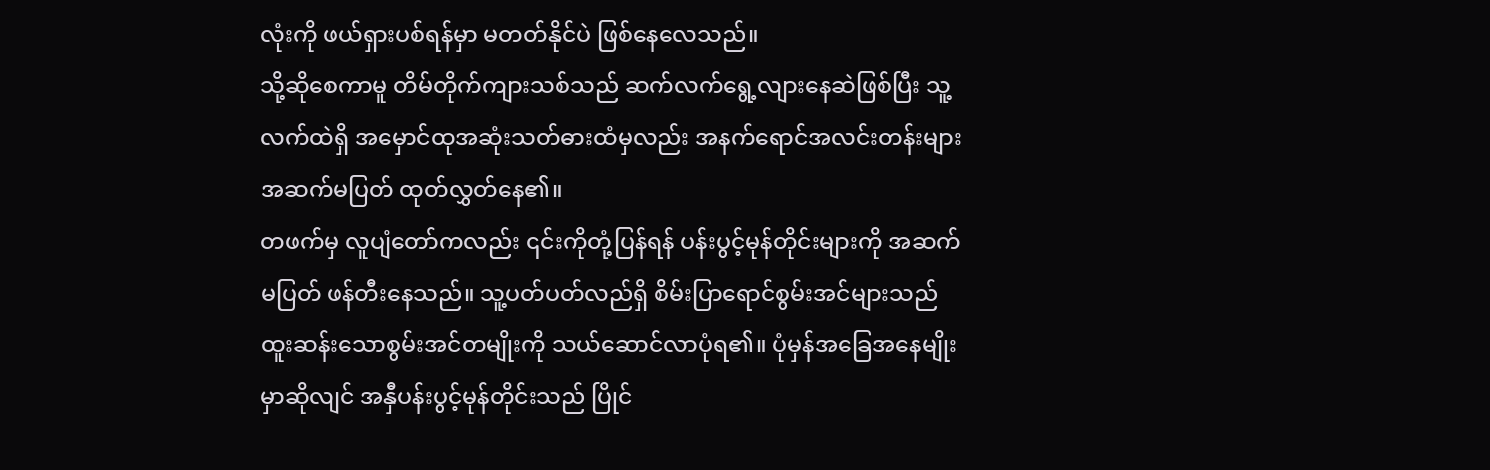လုံးကို ဖယ်ရှားပစ်ရန်မှာ မတတ်နိုင်ပဲ ဖြစ်နေလေသည်။
သို့ဆိုစေကာမူ တိမ်တိုက်ကျားသစ်သည် ဆက်လက်ရွေ့လျားနေဆဲဖြစ်ပြီး သူ့လက်ထဲရှိ အမှောင်ထုအဆုံးသတ်ဓားထံမှလည်း အနက်ရောင်အလင်းတန်းများ အဆက်မပြတ် ထုတ်လွှတ်နေ၏။
တဖက်မှ လူပျံတော်ကလည်း ၎င်းကိုတုံ့ပြန်ရန် ပန်းပွင့်မုန်တိုင်းများကို အဆက်မပြတ် ဖန်တီးနေသည်။ သူ့ပတ်ပတ်လည်ရှိ စိမ်းပြာရောင်စွမ်းအင်များသည် ထူးဆန်းသောစွမ်းအင်တမျိုးကို သယ်ဆောင်လာပုံရ၏။ ပုံမှန်အခြေအနေမျိုးမှာဆိုလျင် အနှီပန်းပွင့်မုန်တိုင်းသည် ပြိုင်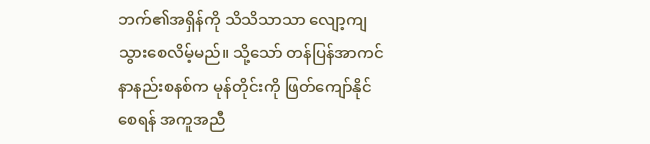ဘက်၏အရှိန်ကို သိသိသာသာ လျော့ကျသွားစေလိမ့်မည်။ သို့သော် တန်ပြန်အာကင်နာနည်းစနစ်က မုန်တိုင်းကို ဖြတ်ကျော်နိုင်စေရန် အကူအညီ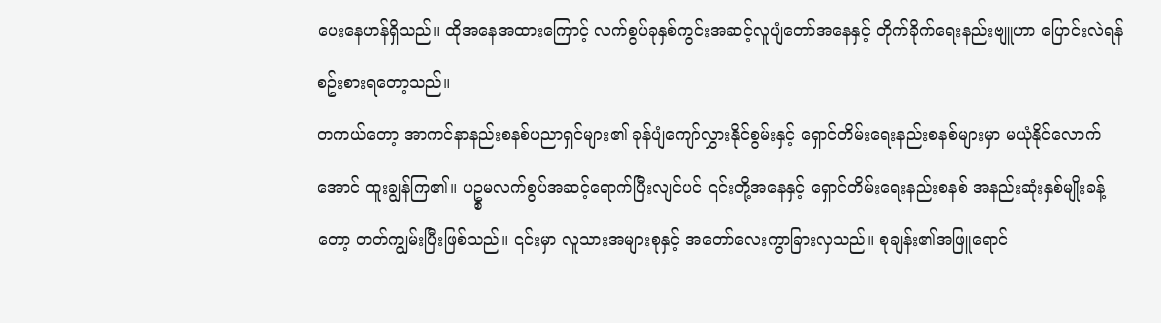ပေးနေဟန်ရှိသည်။ ထိုအနေအထားကြောင့် လက်စွပ်ခုနှစ်ကွင်းအဆင့်လူပျံတော်အနေနှင့် တိုက်ခိုက်ရေးနည်းဗျူဟာ ပြောင်းလဲရန် စဥ်းစားရတော့သည်။
တကယ်တော့ အာကင်နာနည်းစနစ်ပညာရှင်များ၏ ခုန်ပျံကျော်လွှားနိုင်စွမ်းနှင့် ရှောင်တိမ်းရေးနည်းစနစ်များမှာ မယုံနိုင်လောက်အောင် ထူးချွန်ကြ၏။ ပဥ္စမလက်စွပ်အဆင့်ရောက်ပြီးလျင်ပင် ၎င်းတို့အနေနှင့် ရှောင်တိမ်းရေးနည်းစနစ် အနည်းဆုံးနှစ်မျိုးခန့်တော့ တတ်ကျွမ်းပြီးဖြစ်သည်။ ၎င်းမှာ လူသားအများစုနှင့် အတော်လေးကွာခြားလှသည်။ စုချန်း၏အဖြူရောင်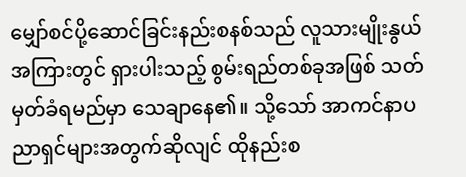မျှော်စင်ပို့ဆောင်ခြင်းနည်းစနစ်သည် လူသားမျိုးနွယ်အကြားတွင် ရှားပါးသည့် စွမ်းရည်တစ်ခုအဖြစ် သတ်မှတ်ခံရမည်မှာ သေချာနေ၏။ သို့သော် အာကင်နာပညာရှင်များအတွက်ဆိုလျင် ထိုနည်းစ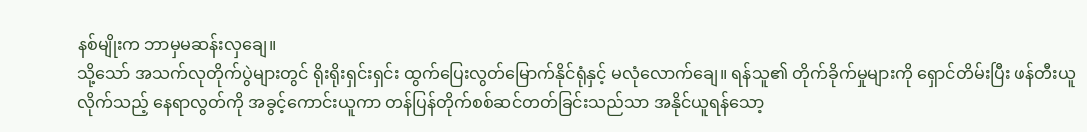နစ်မျိုးက ဘာမှမဆန်းလှချေ။
သို့သော် အသက်လုတိုက်ပွဲများတွင် ရိုးရိုးရှင်းရှင်း ထွက်ပြေးလွတ်မြောက်နိုင်ရုံနှင့် မလုံလောက်ချေ။ ရန်သူ၏ တိုက်ခိုက်မှုများကို ရှောင်တိမ်းပြီး ဖန်တီးယူလိုက်သည့် နေရာလွတ်ကို အခွင့်ကောင်းယူကာ တန်ပြန်တိုက်စစ်ဆင်တတ်ခြင်းသည်သာ အနိုင်ယူရန်သော့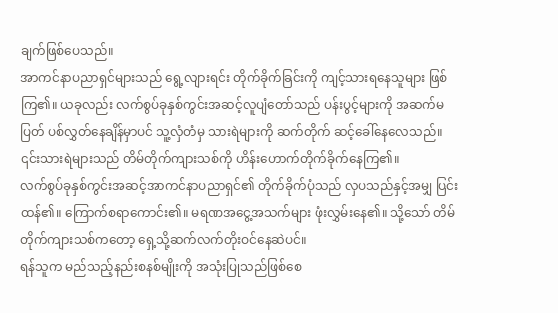ချက်ဖြစ်ပေသည်။
အာကင်နာပညာရှင်များသည် ရွေ့လျားရင်း တိုက်ခိုက်ခြင်းကို ကျင့်သားရနေသူများ ဖြစ်ကြ၏။ ယခုလည်း လက်စွပ်ခုနှစ်ကွင်းအဆင့်လူပျံတော်သည် ပန်းပွင့်များကို အဆက်မပြတ် ပစ်လွှတ်နေချိန်မှာပင် သူ့လှံတံမှ သားရဲများကို ဆက်တိုက် ဆင့်ခေါ်နေလေသည်။ ၎င်းသားရဲများသည် တိမ်တိုက်ကျားသစ်ကို ဟိန်းဟောက်တိုက်ခိုက်နေကြ၏။
လက်စွပ်ခုနှစ်ကွင်းအဆင့်အာကင်နာပညာရှင်၏ တိုက်ခိုက်ပုံသည် လှပသည်နှင့်အမျှ ပြင်းထန်၏။ ကြောက်စရာကောင်း၏။ မရဏအငွေ့အသက်များ ဖုံးလွှမ်းနေ၏။ သို့သော် တိမ်တိုက်ကျားသစ်ကတော့ ရှေ့သို့ဆက်လက်တိုးဝင်နေဆဲပင်။
ရန်သူက မည်သည့်နည်းစနစ်မျိုးကို အသုံးပြုသည်ဖြစ်စေ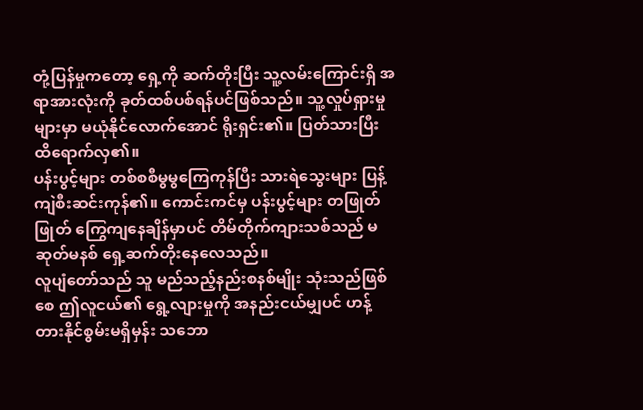တုံ့ပြန်မှုကတော့ ရှေ့ကို ဆက်တိုးပြီး သူ့လမ်းကြောင်းရှိ အရာအားလုံးကို ခုတ်ထစ်ပစ်ရန်ပင်ဖြစ်သည်။ သူ့လှုပ်ရှားမှုများမှာ မယုံနိုင်လောက်အောင် ရိုးရှင်း၏။ ပြတ်သားပြီး ထိရောက်လှ၏။
ပန်းပွင့်များ တစ်စစီမွမွကြေကုန်ပြီး သားရဲသွေးများ ပြန့်ကျဲစီးဆင်းကုန်၏။ ကောင်းကင်မှ ပန်းပွင့်များ တဖြုတ်ဖြုတ် ကြွေကျနေချိန်မှာပင် တိမ်တိုက်ကျားသစ်သည် မဆုတ်မနစ် ရှေ့ဆက်တိုးနေလေသည်။
လူပျံတော်သည် သူ မည်သည့်နည်းစနစ်မျိုး သုံးသည်ဖြစ်စေ ဤလူငယ်၏ ရွေ့လျားမှုကို အနည်းငယ်မျှပင် ဟန့်တားနိုင်စွမ်းမရှိမှန်း သဘော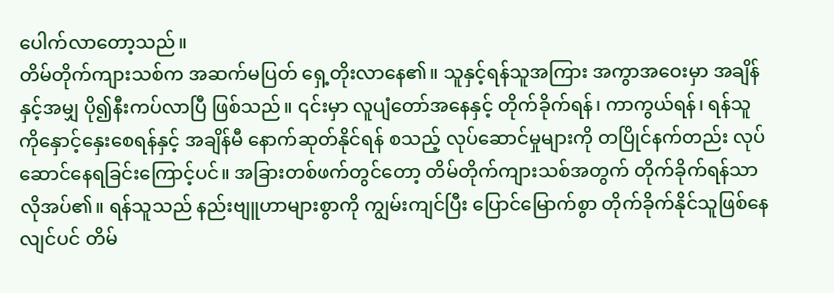ပေါက်လာတော့သည်။
တိမ်တိုက်ကျားသစ်က အဆက်မပြတ် ရှေ့တိုးလာနေ၏။ သူနှင့်ရန်သူအကြား အကွာအဝေးမှာ အချိန်နှင့်အမျှ ပို၍နီးကပ်လာပြီ ဖြစ်သည်။ ၎င်းမှာ လူပျံတော်အနေနှင့် တိုက်ခိုက်ရန်၊ ကာကွယ်ရန်၊ ရန်သူကိုနှောင့်နှေးစေရန်နှင့် အချိန်မီ နောက်ဆုတ်နိုင်ရန် စသည့် လုပ်ဆောင်မှုများကို တပြိုင်နက်တည်း လုပ်ဆောင်နေရခြင်းကြောင့်ပင်။ အခြားတစ်ဖက်တွင်တော့ တိမ်တိုက်ကျားသစ်အတွက် တိုက်ခိုက်ရန်သာ လိုအပ်၏။ ရန်သူသည် နည်းဗျူဟာများစွာကို ကျွမ်းကျင်ပြီး ပြောင်မြောက်စွာ တိုက်ခိုက်နိုင်သူဖြစ်နေလျင်ပင် တိမ်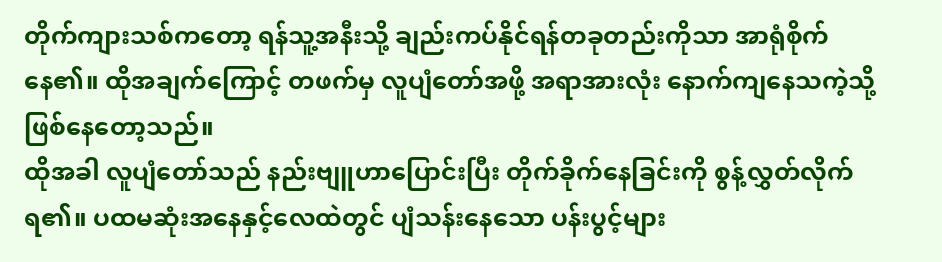တိုက်ကျားသစ်ကတော့ ရန်သူ့အနီးသို့ ချည်းကပ်နိုင်ရန်တခုတည်းကိုသာ အာရုံစိုက်နေ၏။ ထိုအချက်ကြောင့် တဖက်မှ လူပျံတော်အဖို့ အရာအားလုံး နောက်ကျနေသကဲ့သို့ ဖြစ်နေတော့သည်။
ထိုအခါ လူပျံတော်သည် နည်းဗျူဟာပြောင်းပြီး တိုက်ခိုက်နေခြင်းကို စွန့်လွှတ်လိုက်ရ၏။ ပထမဆုံးအနေနှင့်လေထဲတွင် ပျံသန်းနေသော ပန်းပွင့်များ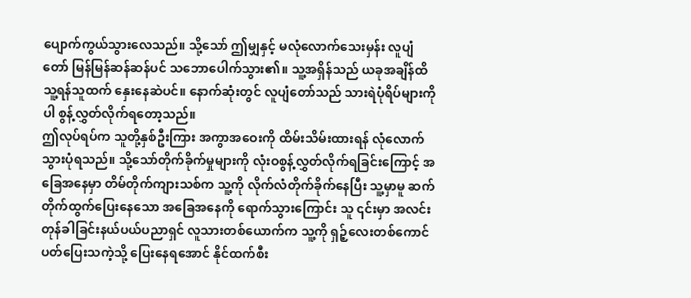ပျောက်ကွယ်သွားလေသည်။ သို့သော် ဤမျှနှင့် မလုံလောက်သေးမှန်း လူပျံတော် မြန်မြန်ဆန်ဆန်ပင် သဘောပေါက်သွား၏။ သူ့အရှိန်သည် ယခုအချိန်ထိ သူ့ရန်သူထက် နှေးနေဆဲပင်။ နောက်ဆုံးတွင် လူပျံတော်သည် သားရဲပုံရိပ်များကိုပါ စွန့်လွှတ်လိုက်ရတော့သည်။
ဤလုပ်ရပ်က သူတို့နှစ်ဦးကြား အကွာအဝေးကို ထိမ်းသိမ်းထားရန် လုံလောက်သွားပုံရသည်။ သို့သော်တိုက်ခိုက်မှုများကို လုံးဝစွန့်လွှတ်လိုက်ရခြင်းကြောင့် အခြေအနေမှာ တိမ်တိုက်ကျားသစ်က သူ့ကို လိုက်လံတိုက်ခိုက်နေပြီး သူ့မှာမူ ဆက်တိုက်ထွက်ပြေးနေသော အခြေအနေကို ရောက်သွားကြောင်း သူ ၎င်းမှာ အလင်းတုန်ခါခြင်းနယ်ပယ်ပညာရှင် လူသားတစ်ယောက်က သူ့ကို ရှဉ့်လေးတစ်ကောင် ပတ်ပြေးသကဲ့သို့ ပြေးနေရအောင် နိုင်ထက်စီး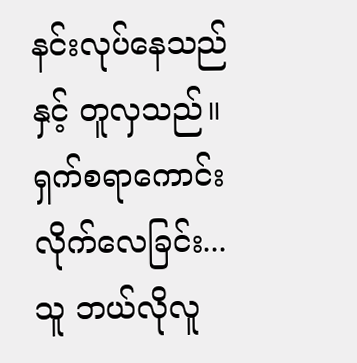နင်းလုပ်နေသည်နှင့် တူလှသည်။
ရှက်စရာကောင်းလိုက်လေခြင်း...
သူ ဘယ်လိုလူ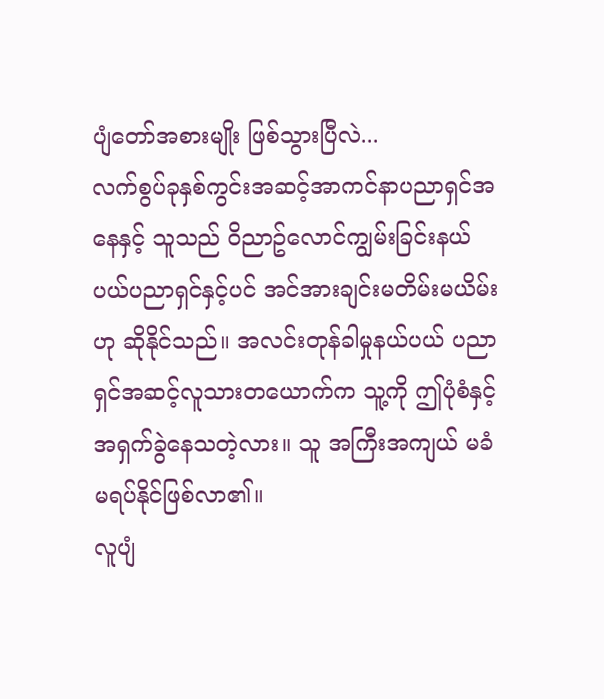ပျံတော်အစားမျိုး ဖြစ်သွားပြီလဲ...
လက်စွပ်ခုနှစ်ကွင်းအဆင့်အာကင်နာပညာရှင်အနေနှင့် သူသည် ဝိညာဥ်လောင်ကျွမ်းခြင်းနယ်ပယ်ပညာရှင်နှင့်ပင် အင်အားချင်းမတိမ်းမယိမ်းဟု ဆိုနိုင်သည်။ အလင်းတုန်ခါမှုနယ်ပယ် ပညာရှင်အဆင့်လူသားတယောက်က သူ့ကို ဤပုံစံနှင့် အရှက်ခွဲနေသတဲ့လား။ သူ အကြီးအကျယ် မခံမရပ်နိုင်ဖြစ်လာ၏။
လူပျံ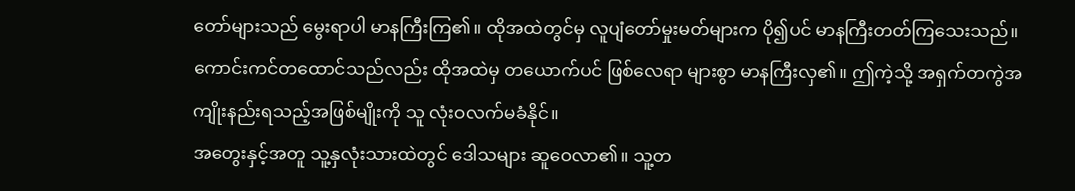တော်များသည် မွေးရာပါ မာနကြီးကြ၏။ ထိုအထဲတွင်မှ လူပျံတော်မှုးမတ်များက ပို၍ပင် မာနကြီးတတ်ကြသေးသည်။ ကောင်းကင်တထောင်သည်လည်း ထိုအထဲမှ တယောက်ပင် ဖြစ်လေရာ များစွာ မာနကြီးလှ၏။ ဤကဲ့သို့ အရှက်တကွဲအကျိုးနည်းရသည့်အဖြစ်မျိုးကို သူ လုံးဝလက်မခံနိုင်။
အတွေးနှင့်အတူ သူ့နှလုံးသားထဲတွင် ဒေါသများ ဆူဝေလာ၏။ သူ့တ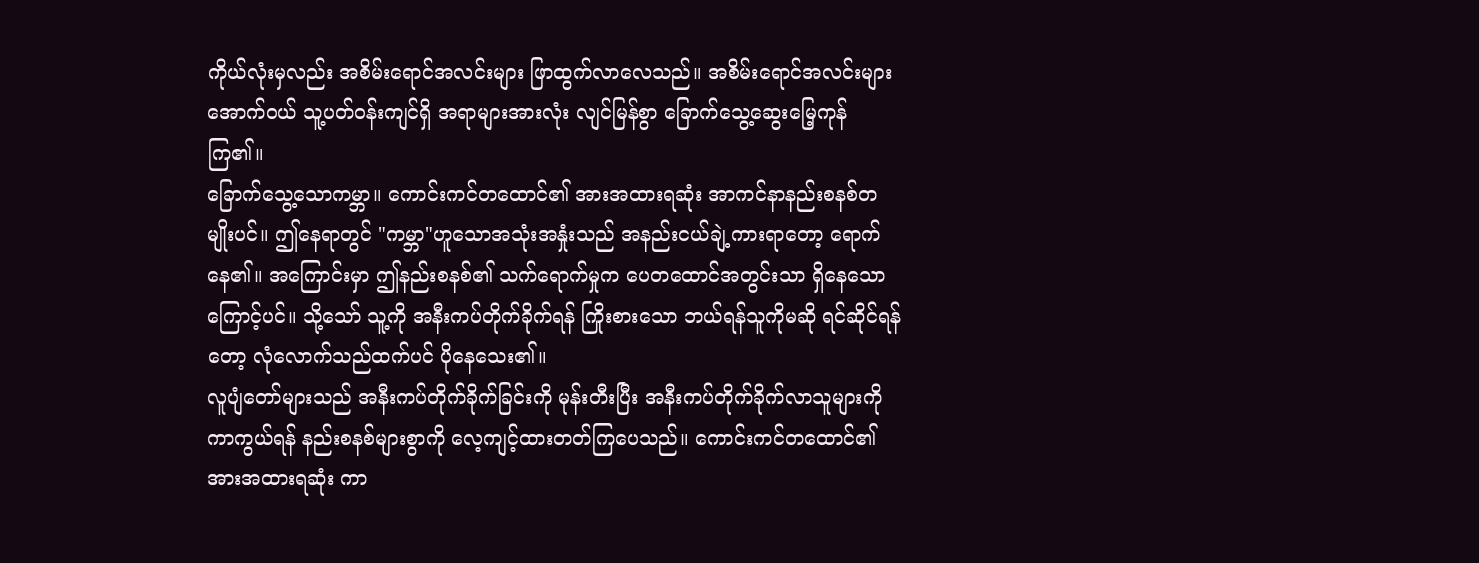ကိုယ်လုံးမှလည်း အစိမ်းရောင်အလင်းများ ဖြာထွက်လာလေသည်။ အစိမ်းရောင်အလင်းများအောက်ဝယ် သူ့ပတ်ဝန်းကျင်ရှိ အရာများအားလုံး လျင်မြန်စွာ ခြောက်သွေ့ဆွေးမြေ့ကုန်ကြ၏။
ခြောက်သွေ့သောကမ္ဘာ။ ကောင်းကင်တထောင်၏ အားအထားရဆုံး အာကင်နာနည်းစနစ်တမျိုးပင်။ ဤနေရာတွင် "ကမ္ဘာ"ဟူသောအသုံးအနှုံးသည် အနည်းငယ်ချဲ့ကားရာတော့ ရောက်နေ၏။ အကြောင်းမှာ ဤနည်းစနစ်၏ သက်ရောက်မှုက ပေတထောင်အတွင်းသာ ရှိနေသောကြောင့်ပင်။ သို့သော် သူ့ကို အနီးကပ်တိုက်ခိုက်ရန် ကြိုးစားသော ဘယ်ရန်သူကိုမဆို ရင်ဆိုင်ရန်တော့ လုံလောက်သည်ထက်ပင် ပိုနေသေး၏။
လူပျံတော်များသည် အနီးကပ်တိုက်ခိုက်ခြင်းကို မုန်းတီးပြီး အနီးကပ်တိုက်ခိုက်လာသူများကိုကာကွယ်ရန် နည်းစနစ်များစွာကို လေ့ကျင့်ထားတတ်ကြပေသည်။ ကောင်းကင်တထောင်၏ အားအထားရဆုံး ကာ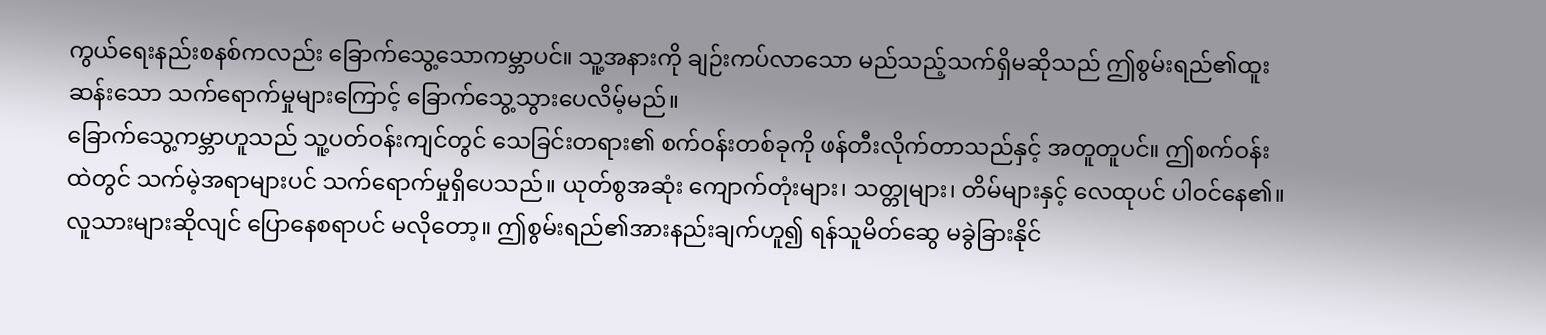ကွယ်ရေးနည်းစနစ်ကလည်း ခြောက်သွေ့သောကမ္ဘာပင်။ သူ့အနားကို ချဉ်းကပ်လာသော မည်သည့်သက်ရှိမဆိုသည် ဤစွမ်းရည်၏ထူးဆန်းသော သက်ရောက်မှုများကြောင့် ခြောက်သွေ့သွားပေလိမ့်မည်။
ခြောက်သွေ့ကမ္ဘာဟူသည် သူ့ပတ်ဝန်းကျင်တွင် သေခြင်းတရား၏ စက်ဝန်းတစ်ခုကို ဖန်တီးလိုက်တာသည်နှင့် အတူတူပင်။ ဤစက်ဝန်းထဲတွင် သက်မဲ့အရာများပင် သက်ရောက်မှုရှိပေသည်။ ယုတ်စွအဆုံး ကျောက်တုံးများ၊ သတ္တုများ၊ တိမ်များနှင့် လေထုပင် ပါဝင်နေ၏။ လူသားများဆိုလျင် ပြောနေစရာပင် မလိုတော့။ ဤစွမ်းရည်၏အားနည်းချက်ဟူ၍ ရန်သူမိတ်ဆွေ မခွဲခြားနိုင်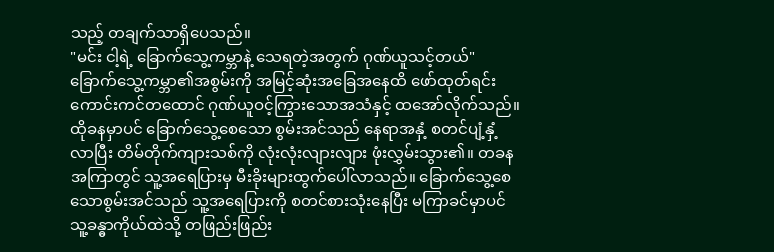သည့် တချက်သာရှိပေသည်။
"မင်း ငါ့ရဲ့ ခြောက်သွေ့ကမ္ဘာနဲ့ သေရတဲ့အတွက် ဂုဏ်ယူသင့်တယ်"
ခြောက်သွေ့ကမ္ဘာ၏အစွမ်းကို အမြင့်ဆုံးအခြေအနေထိ ဖော်ထုတ်ရင်း ကောင်းကင်တထောင် ဂုဏ်ယူဝင့်ကြွားသောအသံနှင့် ထအော်လိုက်သည်။ ထိုခနမှာပင် ခြောက်သွေ့စေသော စွမ်းအင်သည် နေရာအနှံ့ စတင်ပျံ့နှံ့လာပြီး တိမ်တိုက်ကျားသစ်ကို လုံးလုံးလျားလျား ဖုံးလွှမ်းသွား၏။ တခနအကြာတွင် သူ့အရေပြားမှ မီးခိုးများထွက်ပေါ်လာသည်။ ခြောက်သွေ့စေသောစွမ်းအင်သည် သူ့အရေပြားကို စတင်စားသုံးနေပြီး မကြာခင်မှာပင် သူ့ခန္ဓာကိုယ်ထဲသို့ တဖြည်းဖြည်း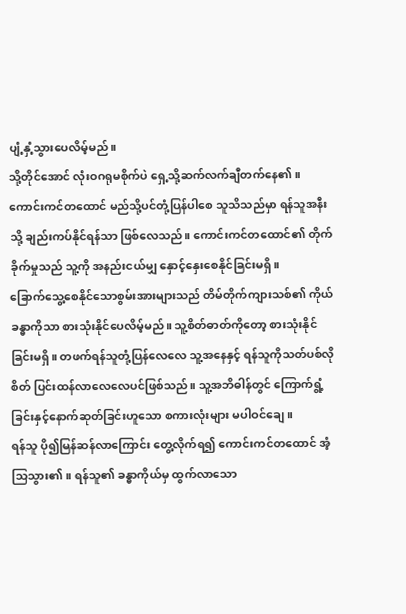ပျံ့နှံ့သွားပေလိမ့်မည်။
သို့တိုင်အောင် လုံးဝဂရုမစိုက်ပဲ ရှေ့သို့ဆက်လက်ချီတက်နေ၏။ ကောင်းကင်တထောင် မည်သို့ပင်တုံ့ပြန်ပါစေ သူသိသည်မှာ ရန်သူအနီးသို့ ချည်းကပ်နိုင်ရန်သာ ဖြစ်လေသည်။ ကောင်းကင်တထောင်၏ တိုက်ခိုက်မှုသည် သူ့ကို အနည်းငယ်မျှ နှောင့်နှေးစေနိုင်ခြင်းမရှိ။
ခြောက်သွေ့စေနိုင်သောစွမ်းအားများသည် တိမ်တိုက်ကျားသစ်၏ ကိုယ်ခန္ဓာကိုသာ စားသုံးနိုင်ပေလိမ့်မည်။ သူ့စိတ်ဓာတ်ကိုတော့ စားသုံးနိုင်ခြင်းမရှိ။ တဖက်ရန်သူတုံ့ပြန်လေလေ သူ့အနေနှင့် ရန်သူကိုသတ်ပစ်လိုစိတ် ပြင်းထန်လာလေလေပင်ဖြစ်သည်။ သူ့အဘိဓါန်တွင် ကြောက်ရွံ့ခြင်းနှင့်နောက်ဆုတ်ခြင်းဟူသော စကားလုံးများ မပါဝင်ချေ။
ရန်သူ ပို၍မြန်ဆန်လာကြောင်း တွေ့လိုက်ရ၍ ကောင်းကင်တထောင် အံ့သြသွား၏။ ရန်သူ၏ ခန္ဓာကိုယ်မှ ထွက်လာသော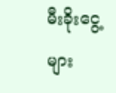မီးခိုးငွေ့များ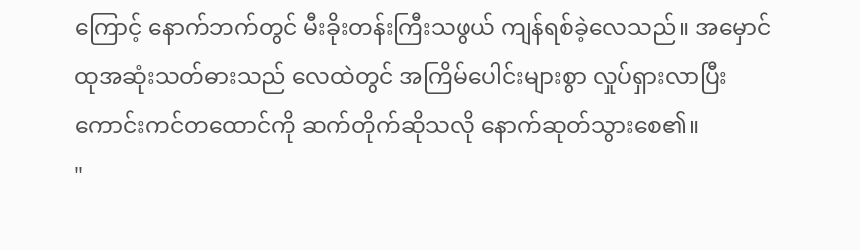ကြောင့် နောက်ဘက်တွင် မီးခိုးတန်းကြီးသဖွယ် ကျန်ရစ်ခဲ့လေသည်။ အမှောင်ထုအဆုံးသတ်ဓားသည် လေထဲတွင် အကြိမ်ပေါင်းများစွာ လှုပ်ရှားလာပြီး ကောင်းကင်တထောင်ကို ဆက်တိုက်ဆိုသလို နောက်ဆုတ်သွားစေ၏။
"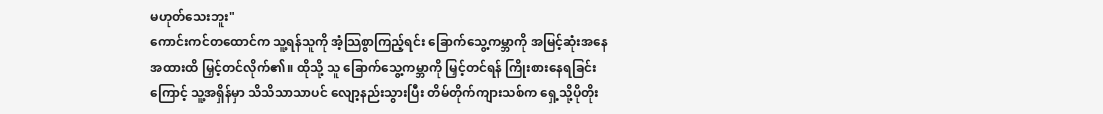မဟုတ်သေးဘူး"
ကောင်းကင်တထောင်က သူ့ရန်သူကို အံ့သြစွာကြည့်ရင်း ခြောက်သွေ့ကမ္ဘာကို အမြင့်ဆုံးအနေအထားထိ မြှင့်တင်လိုက်၏။ ထိုသို့ သူ ခြောက်သွေ့ကမ္ဘာကို မြှင့်တင်ရန် ကြိုးစားနေရခြင်းကြောင့် သူ့အရှိန်မှာ သိသိသာသာပင် လျော့နည်းသွားပြီး တိမ်တိုက်ကျားသစ်က ရှေ့သို့ပိုတိုး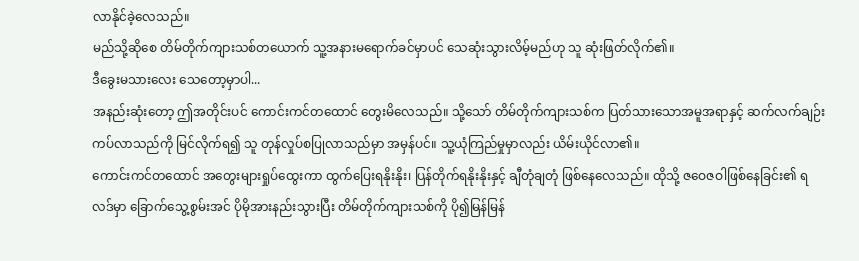လာနိုင်ခဲ့လေသည်။
မည်သို့ဆိုစေ တိမ်တိုက်ကျားသစ်တယောက် သူ့အနားမရောက်ခင်မှာပင် သေဆုံးသွားလိမ့်မည်ဟု သူ ဆုံးဖြတ်လိုက်၏။
ဒီခွေးမသားလေး သေတော့မှာပါ...
အနည်းဆုံးတော့ ဤအတိုင်းပင် ကောင်းကင်တထောင် တွေးမိလေသည်။ သို့သော် တိမ်တိုက်ကျားသစ်က ပြတ်သားသောအမူအရာနှင့် ဆက်လက်ချဉ်းကပ်လာသည်ကို မြင်လိုက်ရ၍ သူ တုန်လှုပ်စပြုလာသည်မှာ အမှန်ပင်။ သူ့ယုံကြည်မှုမှာလည်း ယိမ်းယိုင်လာ၏။
ကောင်းကင်တထောင် အတွေးများရှုပ်ထွေးကာ ထွက်ပြေးရနိုးနိုး၊ ပြန်တိုက်ရနိုးနိုးနှင့် ချီတုံချတုံ ဖြစ်နေလေသည်။ ထိုသို့ ဇဝေဇဝါဖြစ်နေခြင်း၏ ရလဒ်မှာ ခြောက်သွေ့စွမ်းအင် ပိုမိုအားနည်းသွားပြီး တိမ်တိုက်ကျားသစ်ကို ပို၍မြန်မြန်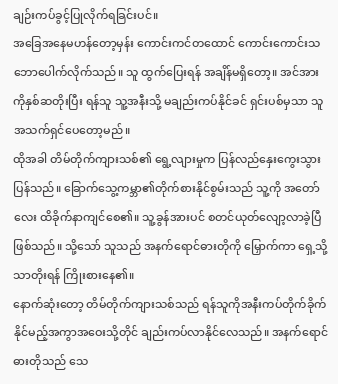ချဉ်းကပ်ခွင့်ပြုလိုက်ရခြင်းပင်။
အခြေအနေမဟန်တော့မှန်း ကောင်းကင်တထောင် ကောင်းကောင်းသဘောပေါက်လိုက်သည်။ သူ ထွက်ပြေးရန် အချိန်မရှိတော့။ အင်အားကိုနှစ်ဆတိုးပြီး ရန်သူ သူ့အနီးသို့ မချည်းကပ်နိုင်ခင် ရှင်းပစ်မှသာ သူ အသက်ရှင်ပေတော့မည်။
ထိုအခါ တိမ်တိုက်ကျားသစ်၏ ရွေ့လျားမှုက ပြန်လည်နှေးကွေးသွားပြန်သည်။ ခြောက်သွေ့ကမ္ဘာ၏တိုက်စားနိုင်စွမ်းသည် သူ့ကို အတော်လေး ထိခိုက်နာကျင်စေ၏။ သူ့ခွန်အားပင် စတင်ယုတ်လျော့လာခဲ့ပြီ ဖြစ်သည်။ သို့သော် သူသည် အနက်ရောင်ဓားတိုကို မြှောက်ကာ ရှေ့သို့သာတိုးရန် ကြိုးစားနေ၏။
နောက်ဆုံးတော့ တိမ်တိုက်ကျားသစ်သည် ရန်သူကိုအနီးကပ်တိုက်ခိုက်နိုင်မည့်အကွာအဝေးသို့တိုင် ချည်းကပ်လာနိုင်လေသည်။ အနက်ရောင်ဓားတိုသည် သေ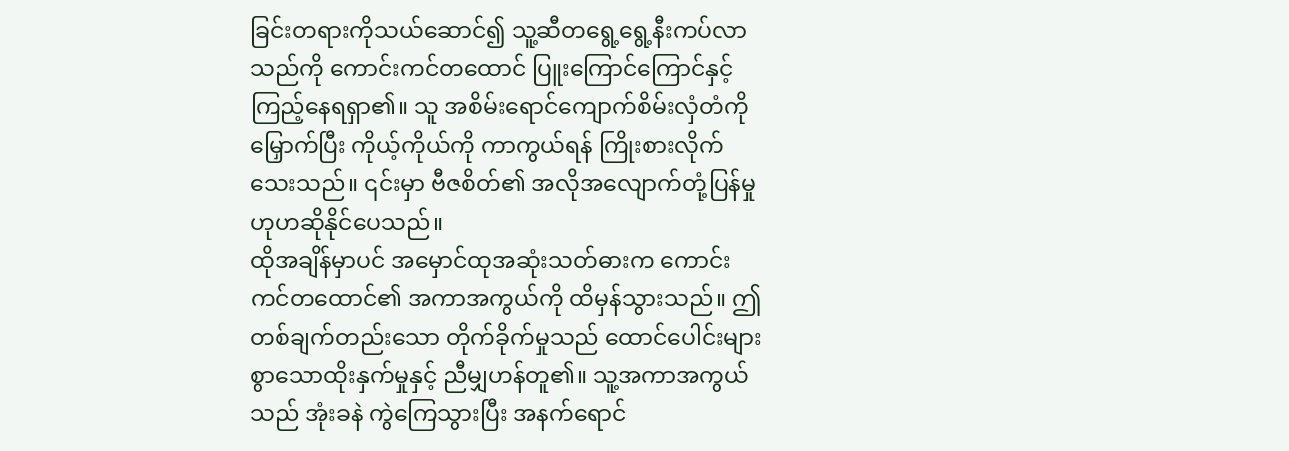ခြင်းတရားကိုသယ်ဆောင်၍ သူ့ဆီတရွေ့ရွေ့နီးကပ်လာသည်ကို ကောင်းကင်တထောင် ပြူးကြောင်ကြောင်နှင့် ကြည့်နေရရှာ၏။ သူ အစိမ်းရောင်ကျောက်စိမ်းလှံတံကိုမြှောက်ပြီး ကိုယ့်ကိုယ်ကို ကာကွယ်ရန် ကြိုးစားလိုက်သေးသည်။ ၎င်းမှာ ဗီဇစိတ်၏ အလိုအလျောက်တုံ့ပြန်မှုဟုဟဆိုနိုင်ပေသည်။
ထိုအချိန်မှာပင် အမှောင်ထုအဆုံးသတ်ဓားက ကောင်းကင်တထောင်၏ အကာအကွယ်ကို ထိမှန်သွားသည်။ ဤတစ်ချက်တည်းသော တိုက်ခိုက်မှုသည် ထောင်ပေါင်းများစွာသောထိုးနှက်မှုနှင့် ညီမျှဟန်တူ၏။ သူ့အကာအကွယ်သည် အုံးခနဲ ကွဲကြေသွားပြီး အနက်ရောင်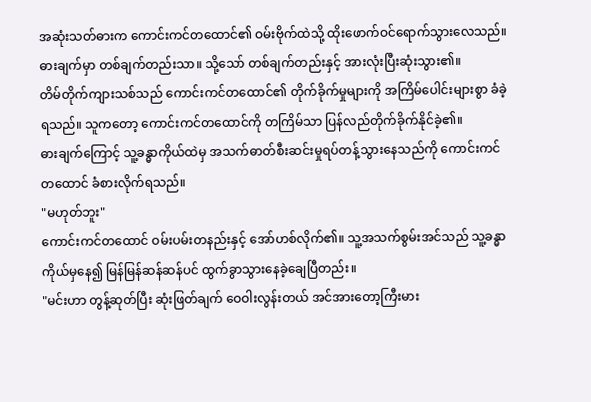အဆုံးသတ်ဓားက ကောင်းကင်တထောင်၏ ဝမ်းဗိုက်ထဲသို့ ထိုးဖောက်ဝင်ရောက်သွားလေသည်။
ဓားချက်မှာ တစ်ချက်တည်းသာ။ သို့သော် တစ်ချက်တည်းနှင့် အားလုံးပြီးဆုံးသွား၏။
တိမ်တိုက်ကျားသစ်သည် ကောင်းကင်တထောင်၏ တိုက်ခိုက်မှုများကို အကြိမ်ပေါင်းများစွာ ခံခဲ့ရသည်။ သူကတော့ ကောင်းကင်တထောင်ကို တကြိမ်သာ ပြန်လည်တိုက်ခိုက်နိုင်ခဲ့၏။
ဓားချက်ကြောင့် သူ့ခန္ဓာကိုယ်ထဲမှ အသက်ဓာတ်စီးဆင်းမှုရပ်တန့်သွားနေသည်ကို ကောင်းကင်တထောင် ခံစားလိုက်ရသည်။
"မဟုတ်ဘူး"
ကောင်းကင်တထောင် ဝမ်းပမ်းတနည်းနှင့် အော်ဟစ်လိုက်၏။ သူ့အသက်စွမ်းအင်သည် သူ့ခန္ဓာကိုယ်မှနေ၍ မြန်မြန်ဆန်ဆန်ပင် ထွက်ခွာသွားနေခဲ့ချေပြီတည်း။
"မင်းဟာ တွန့်ဆုတ်ပြီး ဆုံးဖြတ်ချက် ဝေဝါးလွန်းတယ် အင်အားတော့ကြီးမား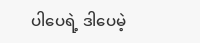ပါပေရဲ့ ဒါပေမဲ့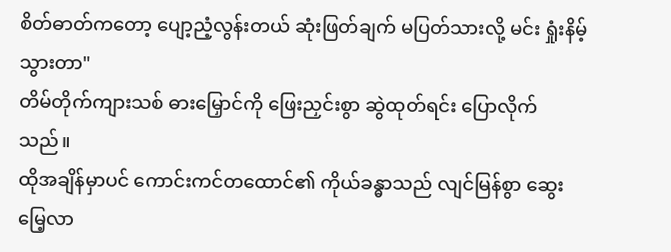စိတ်ဓာတ်ကတော့ ပျော့ညံ့လွန်းတယ် ဆုံးဖြတ်ချက် မပြတ်သားလို့ မင်း ရှုံးနိမ့်သွားတာ"
တိမ်တိုက်ကျားသစ် ဓားမြှောင်ကို ဖြေးညှင်းစွာ ဆွဲထုတ်ရင်း ပြောလိုက်သည်။
ထိုအချိန်မှာပင် ကောင်းကင်တထောင်၏ ကိုယ်ခန္ဓာသည် လျင်မြန်စွာ ဆွေးမြေ့လာ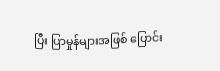ပြီး ပြာမှုန်များအဖြစ် ပြောင်း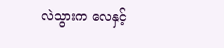လဲသွားက လေနှင့်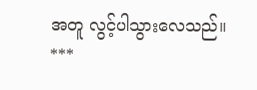အတူ လွင့်ပါသွားလေသည်။
***